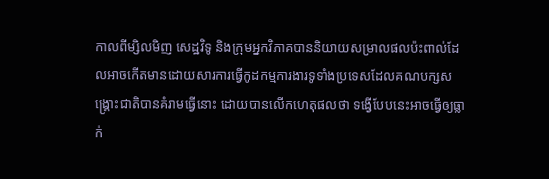កាលពីម្សិលមិញ សេដ្ឋវិទូ និងក្រុមអ្នកវិភាគបាននិយាយសម្រាលផលប៉ះពាល់ដែលអាចកើតមានដោយសារការធ្វើកូដកម្មការងារទូទាំងប្រទេសដែលគណបក្សសង្គ្រោះជាតិបានគំរាមធ្វើនោះ ដោយបានលើកហេតុផលថា ទង្វើបែបនេះអាចធ្វើឲ្យធ្លាក់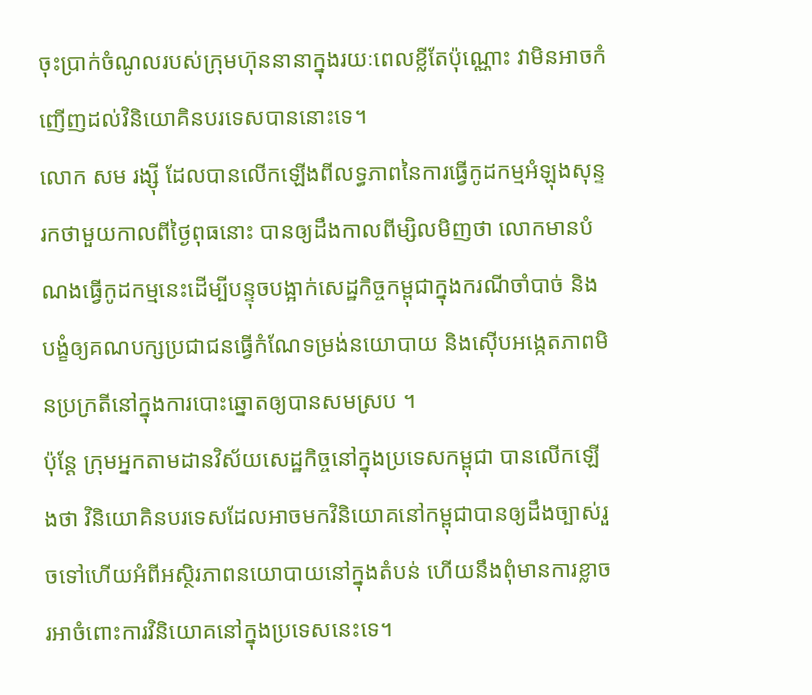ចុះប្រាក់ចំណូលរបស់ក្រុមហ៊ុននានាក្នុងរយៈពេលខ្លីតែប៉ុណ្ណោះ វាមិនអាចកំញើញដល់វិនិយោគិនបរទេសបាននោះទេ។
លោក សម រង្ស៊ី ដែលបានលើកឡើងពីលទ្ធភាពនៃការធ្វើកូដកម្មអំឡុងសុន្ទរកថាមួយកាលពីថ្ងៃពុធនោះ បានឲ្យដឹងកាលពីម្សិលមិញថា លោកមានបំណងធ្វើកូដកម្មនេះដើម្បីបន្ទុចបង្អាក់សេដ្ឋកិច្ចកម្ពុជាក្នុងករណីចាំបាច់ និងបង្ខំឲ្យគណបក្សប្រជាជនធ្វើកំណែទម្រង់នយោបាយ និងស៊ើបអង្កេតភាពមិនប្រក្រតីនៅក្នុងការបោះឆ្នោតឲ្យបានសមស្រប ។
ប៉ុន្តែ ក្រុមអ្នកតាមដានវិស័យសេដ្ឋកិច្ចនៅក្នុងប្រទេសកម្ពុជា បានលើកឡើងថា វិនិយោគិនបរទេសដែលអាចមកវិនិយោគនៅកម្ពុជាបានឲ្យដឹងច្បាស់រួចទៅហើយអំពីអស្ថិរភាពនយោបាយនៅក្នុងតំបន់ ហើយនឹងពុំមានការខ្លាចរអាចំពោះការវិនិយោគនៅក្នុងប្រទេសនេះទេ។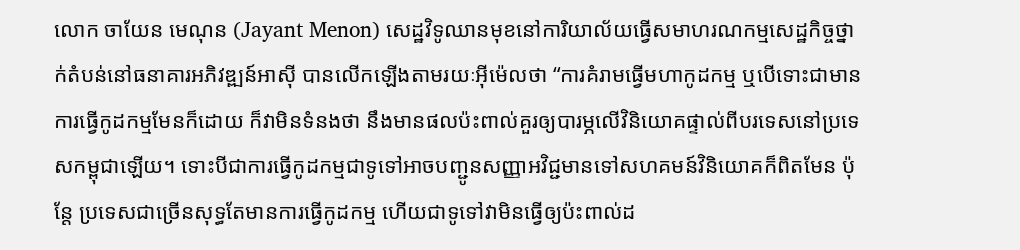លោក ចាយែន មេណុន (Jayant Menon) សេដ្ឋវិទូឈានមុខនៅការិយាល័យធ្វើសមាហរណកម្មសេដ្ឋកិច្ចថ្នាក់តំបន់នៅធនាគារអភិវឌ្ឍន៍អាស៊ី បានលើកឡើងតាមរយៈអ៊ីម៉េលថា “ការគំរាមធ្វើមហាកូដកម្ម ឬបើទោះជាមានការធ្វើកូដកម្មមែនក៏ដោយ ក៏វាមិនទំនងថា នឹងមានផលប៉ះពាល់គួរឲ្យបារម្ភលើវិនិយោគផ្ទាល់ពីបរទេសនៅប្រទេសកម្ពុជាឡើយ។ ទោះបីជាការធ្វើកូដកម្មជាទូទៅអាចបញ្ជូនសញ្ញាអវិជ្ជមានទៅសហគមន៍វិនិយោគក៏ពិតមែន ប៉ុន្តែ ប្រទេសជាច្រើនសុទ្ធតែមានការធ្វើកូដកម្ម ហើយជាទូទៅវាមិនធ្វើឲ្យប៉ះពាល់ដ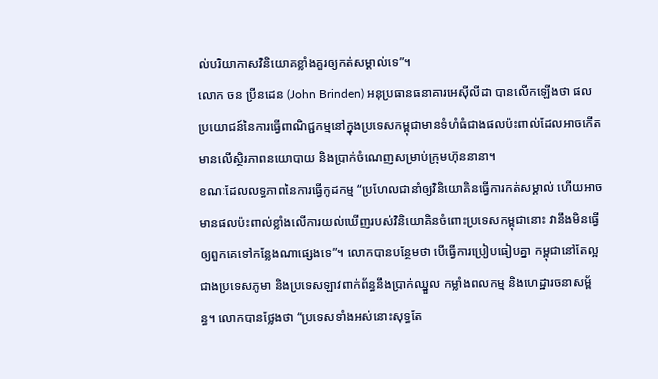ល់បរិយាកាសវិនិយោគខ្លាំងគួរឲ្យកត់សម្គាល់ទេ”។
លោក ចន ប្រីនដេន (John Brinden) អនុប្រធានធនាគារអេស៊ីលីដា បានលើកឡើងថា ផលប្រយោជន៍នៃការធ្វើពាណិជ្ជកម្មនៅក្នុងប្រទេសកម្ពុជាមានទំហំធំជាងផលប៉ះពាល់ដែលអាចកើតមានលើស្ថិរភាពនយោបាយ និងប្រាក់ចំណេញសម្រាប់ក្រុមហ៊ុននានា។
ខណៈដែលលទ្ធភាពនៃការធ្វើកូដកម្ម “ប្រហែលជានាំឲ្យវិនិយោគិនធ្វើការកត់សម្គាល់ ហើយអាចមានផលប៉ះពាល់ខ្លាំងលើការយល់ឃើញរបស់វិនិយោគិនចំពោះប្រទេសកម្ពុជានោះ វានឹងមិនធ្វើឲ្យពួកគេទៅកន្លែងណាផ្សេងទេ”។ លោកបានបន្ថែមថា បើធ្វើការប្រៀបធៀបគ្នា កម្ពុជានៅតែល្អជាងប្រទេសភូមា និងប្រទេសឡាវពាក់ព័ន្ធនឹងប្រាក់ឈ្នួល កម្លាំងពលកម្ម និងហេដ្ឋារចនាសម្ព័ន្ធ។ លោកបានថ្លែងថា “ប្រទេសទាំងអស់នោះសុទ្ធតែ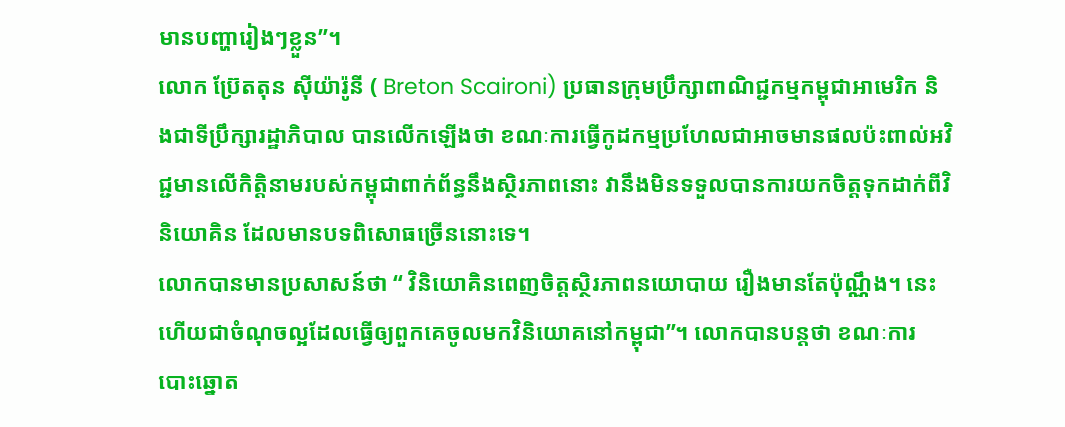មានបញ្ហារៀងៗខ្លួន”។
លោក ប៊្រែតតុន ស៊ីយ៉ារ៉ូនី ( Breton Scaironi) ប្រធានក្រុមប្រឹក្សាពាណិជ្ជកម្មកម្ពុជាអាមេរិក និងជាទីប្រឹក្សារដ្ឋាភិបាល បានលើកឡើងថា ខណៈការធ្វើកូដកម្មប្រហែលជាអាចមានផលប៉ះពាល់អវិជ្ជមានលើកិតិ្តនាមរបស់កម្ពុជាពាក់ព័ន្ធនឹងស្ថិរភាពនោះ វានឹងមិនទទួលបានការយកចិត្តទុកដាក់ពីវិនិយោគិន ដែលមានបទពិសោធច្រើននោះទេ។
លោកបានមានប្រសាសន៍ថា “ វិនិយោគិនពេញចិត្តស្ថិរភាពនយោបាយ រឿងមានតែប៉ុណ្ណឹង។ នេះហើយជាចំណុចល្អដែលធ្វើឲ្យពួកគេចូលមកវិនិយោគនៅកម្ពុជា”។ លោកបានបន្តថា ខណៈការបោះឆ្នោត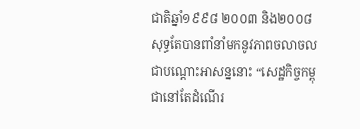ជាតិឆ្នាំ១៩៩៨ ២០០៣ និង២០០៨ សុទ្ធតែបានពាំនាំមកនូវភាពចលាចលជាបណ្តោះអាសន្ននោះ “សេដ្ឋកិច្ចកម្ពុជានៅតែដំណើរ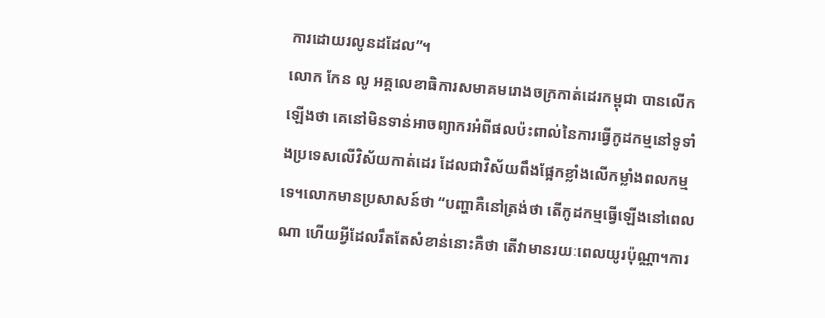ការដោយរលូនដដែល”។
លោក កែន លូ អគ្គលេខាធិការសមាគមរោងចក្រកាត់ដេរកម្ពុជា បានលើកឡើងថា គេនៅមិនទាន់អាចព្យាករអំពីផលប៉ះពាល់នៃការធ្វើកូដកម្មនៅទូទាំងប្រទេសលើវិស័យកាត់ដេរ ដែលជាវិស័យពឹងផ្អែកខ្លាំងលើកម្លាំងពលកម្មទេ។លោកមានប្រសាសន៍ថា “បញ្ហាគឺនៅត្រង់ថា តើកូដកម្មធ្វើឡើងនៅពេលណា ហើយអ្វីដែលរឹតតែសំខាន់នោះគឺថា តើវាមានរយៈពេលយូរប៉ុណ្ណា។ការ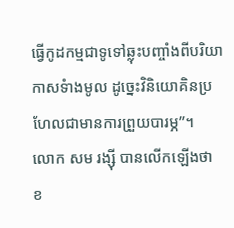ធ្វើកូដកម្មជាទូទៅឆ្លុះបញ្ចាំងពីបរិយាកាសទំាងមូល ដូច្នេះវិនិយោគិនប្រហែលជាមានការព្រួយបារម្ភ”។
លោក សម រង្ស៊ី បានលើកឡើងថា ខ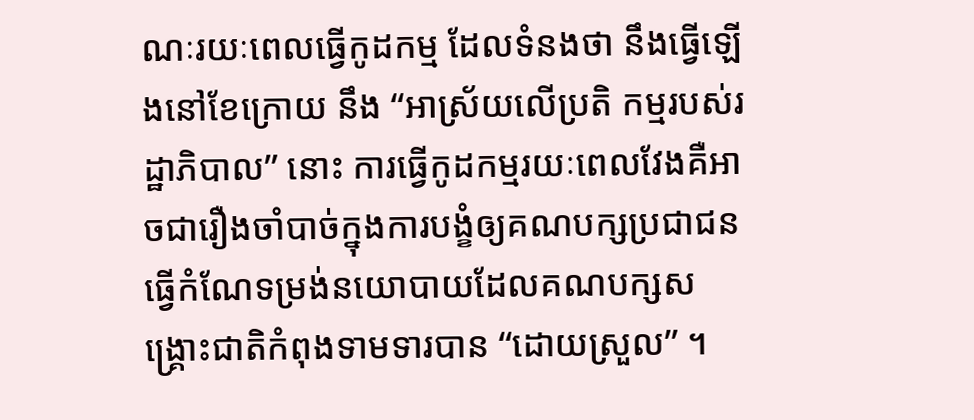ណៈរយៈពេលធ្វើកូដកម្ម ដែលទំនងថា នឹងធ្វើឡើងនៅខែក្រោយ នឹង “អាស្រ័យលើប្រតិ កម្មរបស់រដ្ឋាភិបាល” នោះ ការធ្វើកូដកម្មរយៈពេលវែងគឺអាចជារឿងចាំបាច់ក្នុងការបង្ខំឲ្យគណបក្សប្រជាជនធ្វើកំណែទម្រង់នយោបាយដែលគណបក្សសង្គ្រោះជាតិកំពុងទាមទារបាន “ដោយស្រួល” ។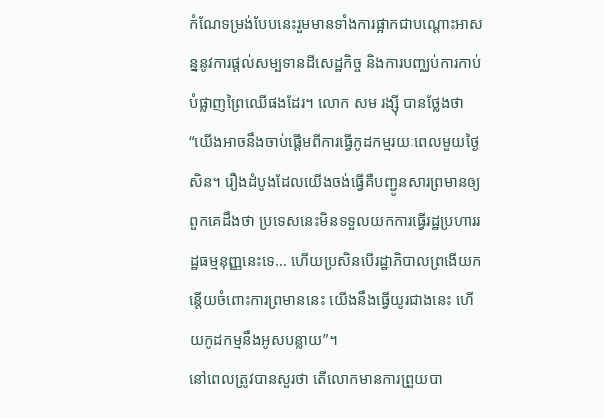កំណែទម្រង់បែបនេះរួមមានទាំងការផ្អាកជាបណ្តោះអាសន្ននូវការផ្តល់សម្បទានដីសេដ្ឋកិច្ច និងការបញ្ឈប់ការកាប់បំផ្លាញព្រៃឈើផងដែរ។ លោក សម រង្ស៊ី បានថ្លែងថា “យើងអាចនឹងចាប់ផ្តើមពីការធ្វើកូដកម្មរយៈពេលមួយថ្ងៃសិន។ រឿងដំបូងដែលយើងចង់ធ្វើគឺបញ្ជូនសារព្រមានឲ្យពួកគេដឹងថា ប្រទេសនេះមិនទទួលយកការធ្វើរដ្ឋប្រហាររដ្ឋធម្មនុញ្ញនេះទេ… ហើយប្រសិនបើរដ្ឋាភិបាលព្រងើយកន្តើយចំពោះការព្រមាននេះ យើងនឹងធ្វើយូរជាងនេះ ហើយកូដកម្មនឹងអូសបន្លាយ”។
នៅពេលត្រូវបានសួរថា តើលោកមានការព្រួយបា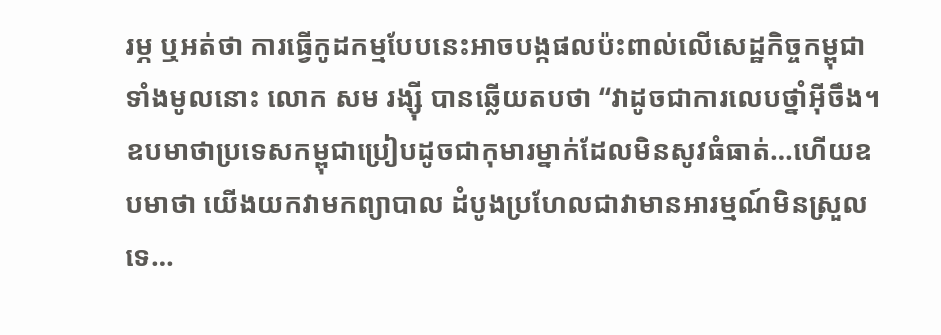រម្ភ ឬអត់ថា ការធ្វើកូដកម្មបែបនេះអាចបង្កផលប៉ះពាល់លើសេដ្ឋកិច្ចកម្ពុជាទាំងមូលនោះ លោក សម រង្ស៊ី បានឆ្លើយតបថា “វាដូចជាការលេបថ្នាំអ៊ីចឹង។ ឧបមាថាប្រទេសកម្ពុជាប្រៀបដូចជាកុមារម្នាក់ដែលមិនសូវធំធាត់…ហើយឧបមាថា យើងយកវាមកព្យាបាល ដំបូងប្រហែលជាវាមានអារម្មណ៍មិនស្រួលទេ…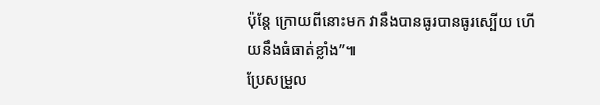ប៉ុន្តែ ក្រោយពីនោះមក វានឹងបានធូរបានធូរស្បើយ ហើយនឹងធំធាត់ខ្លាំង”៕
ប្រែសម្រួល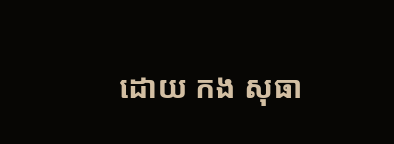ដោយ កង សុធា